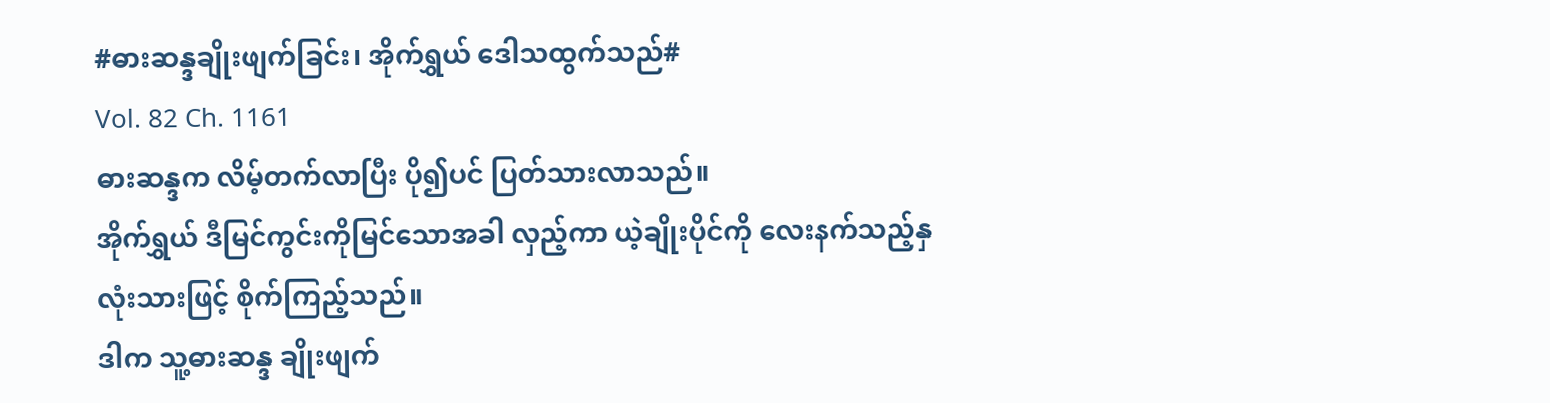#ဓားဆန္ဒချိုးဖျက်ခြင်း၊ အိုက်ရွှယ် ဒေါသထွက်သည်#
Vol. 82 Ch. 1161
ဓားဆန္ဒက လိမ့်တက်လာပြီး ပို၍ပင် ပြတ်သားလာသည်။
အိုက်ရွှယ် ဒီမြင်ကွင်းကိုမြင်သောအခါ လှည့်ကာ ယဲ့ချိုးပိုင်ကို လေးနက်သည့်နှလုံးသားဖြင့် စိုက်ကြည့်သည်။
ဒါက သူ့ဓားဆန္ဒ ချိုးဖျက်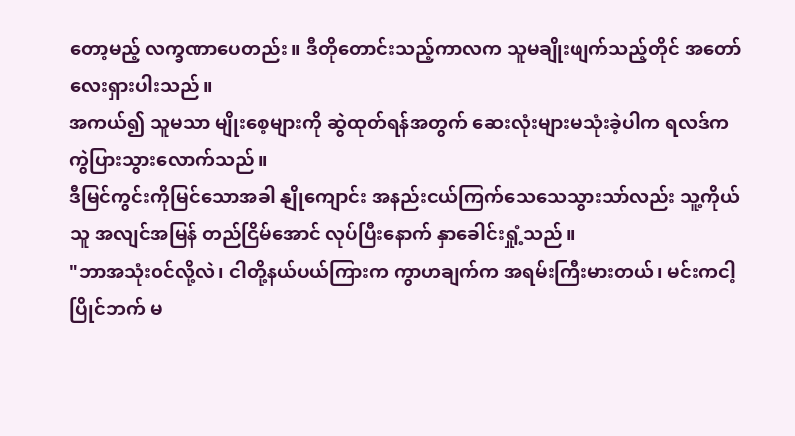တော့မည့် လက္ခဏာပေတည်း။ ဒီတိုတောင်းသည့်ကာလက သူမချိုးဖျက်သည့်တိုင် အတော်လေးရှားပါးသည်။
အကယ်၍ သူမသာ မျိုးစေ့များကို ဆွဲထုတ်ရန်အတွက် ဆေးလုံးများမသုံးခဲ့ပါက ရလဒ်က ကွဲပြားသွားလောက်သည်။
ဒီမြင်ကွင်းကိုမြင်သောအခါ နျိုကျောင်း အနည်းငယ်ကြက်သေသေသွားသာ်လည်း သူ့ကိုယ်သူ အလျင်အမြန် တည်ငြိမ်အောင် လုပ်ပြီးနောက် နှာခေါင်းရှုံ့သည်။
"ဘာအသုံး၀င်လို့လဲ၊ ငါတို့နယ်ပယ်ကြားက ကွာဟချက်က အရမ်းကြီးမားတယ်၊ မင်းကငါ့ပြိုင်ဘက် မ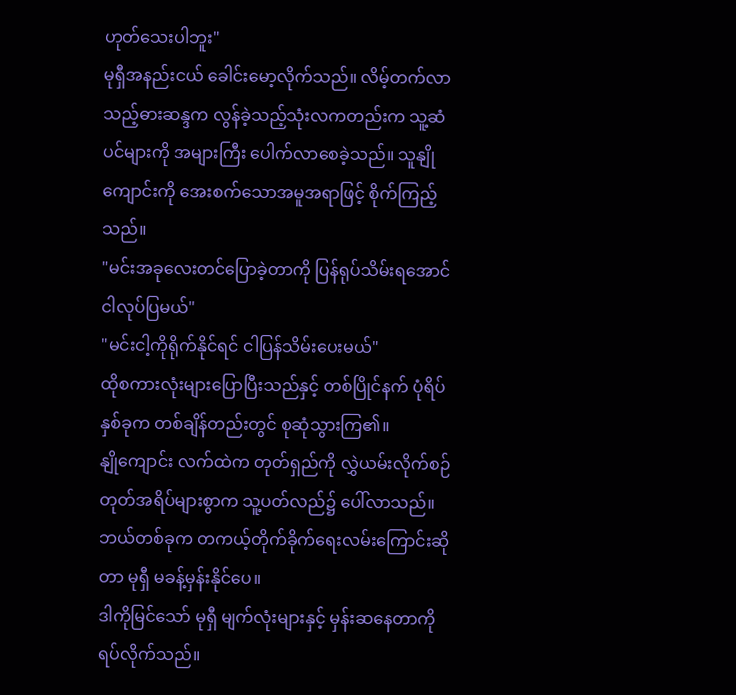ဟုတ်သေးပါဘူး"
မုရှီအနည်းငယ် ခေါင်းမော့လိုက်သည်။ လိမ့်တက်လာသည့်ဓားဆန္ဒက လွန်ခဲ့သည့်သုံးလကတည်းက သူ့ဆံပင်များကို အများကြီး ပေါက်လာစေခဲ့သည်။ သူနျိုကျောင်းကို အေးစက်သောအမူအရာဖြင့် စိုက်ကြည့်သည်။
"မင်းအခုလေးတင်ပြောခဲ့တာကို ပြန်ရုပ်သိမ်းရအောင် ငါလုပ်ပြမယ်"
"မင်းငါ့ကိုရိုက်နိုင်ရင် ငါပြန်သိမ်းပေးမယ်"
ထိုစကားလုံးများပြောပြီးသည်နှင့် တစ်ပြိုင်နက် ပုံရိပ်နှစ်ခုက တစ်ချိန်တည်းတွင် စုဆုံသွားကြ၏။
နျိုကျောင်း လက်ထဲက တုတ်ရှည်ကို လွှဲယမ်းလိုက်စဉ် တုတ်အရိပ်များစွာက သူ့ပတ်လည်၌ ပေါ်လာသည်။ ဘယ်တစ်ခုက တကယ့်တိုက်ခိုက်ရေးလမ်းကြောင်းဆိုတာ မုရှီ မခန့်မှန်းနိုင်ပေ။
ဒါကိုမြင်သော် မုရှီ မျက်လုံးများနှင့် မှန်းဆနေတာကို ရပ်လိုက်သည်။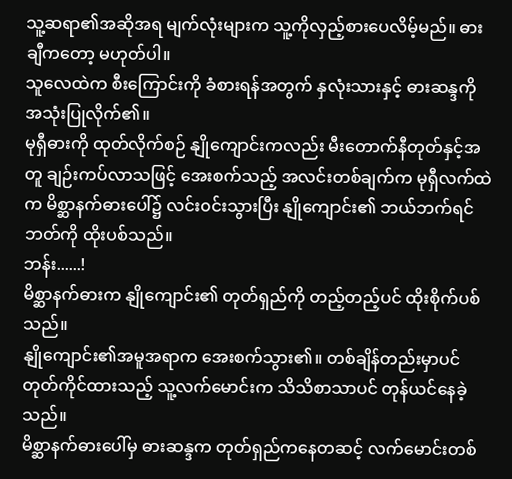သူ့ဆရာ၏အဆိုအရ မျက်လုံးများက သူ့ကိုလှည့်စားပေလိမ့်မည်။ ဓားချီကတော့ မဟုတ်ပါ။
သူလေထဲက စီးကြောင်းကို ခံစားရန်အတွက် နှလုံးသားနှင့် ဓားဆန္ဒကို အသုံးပြုလိုက်၏။
မုရှီဓားကို ထုတ်လိုက်စဉ် နျိုကျောင်းကလည်း မီးတောက်နီတုတ်နှင့်အတူ ချဉ်းကပ်လာသဖြင့် အေးစက်သည့် အလင်းတစ်ချက်က မုရှီလက်ထဲက မိစ္ဆာနက်ဓားပေါ်၌ လင်း၀င်းသွားပြီး နျိုကျောင်း၏ ဘယ်ဘက်ရင်ဘတ်ကို ထိုးပစ်သည်။
ဘန်း......!
မိစ္ဆာနက်ဓားက နျိုကျောင်း၏ တုတ်ရှည်ကို တည့်တည့်ပင် ထိုးစိုက်ပစ်သည်။
နျိုကျောင်း၏အမူအရာက အေးစက်သွား၏။ တစ်ချိန်တည်းမှာပင် တုတ်ကိုင်ထားသည့် သူ့လက်မောင်းက သိသိစာသာပင် တုန်ယင်နေခဲ့သည်။
မိစ္ဆာနက်ဓားပေါ်မှ ဓားဆန္ဒက တုတ်ရှည်ကနေတဆင့် လက်မောင်းတစ်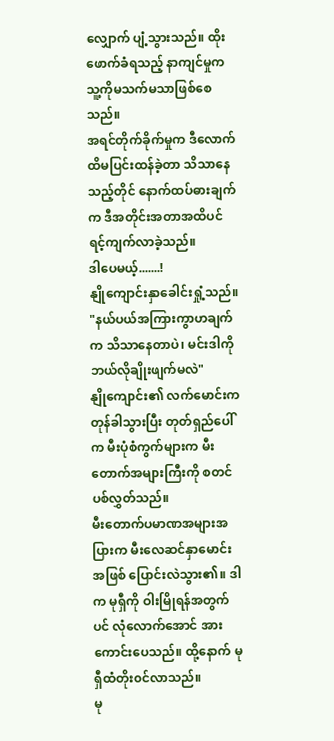လျှောက် ပျံ့သွားသည်။ ထိုးဖောက်ခံရသည့် နာကျင်မှုက သူ့ကိုမသက်မသာဖြစ်စေသည်။
အရင်တိုက်ခိုက်မှုက ဒီလောက်ထိမပြင်းထန်ခဲ့တာ သိသာနေသည့်တိုင် နောက်ထပ်ဓားချက်က ဒီအတိုင်းအတာအထိပင် ရင့်ကျက်လာခဲ့သည်။
ဒါပေမယ့်.......!
နျိုကျောင်းနှာခေါင်းရှုံ့သည်။
"နယ်ပယ်အကြားကွာဟချက်က သိသာနေတာပဲ၊ မင်းဒါကိုဘယ်လိုချိုးဖျက်မလဲ"
နျိုကျောင်း၏ လက်မောင်းက တုန်ခါသွားပြီး တုတ်ရှည်ပေါ်က မီးပုံစံကွက်များက မီးတောက်အများကြီးကို စတင်ပစ်လွှတ်သည်။
မီးတောက်ပမာဏအများအပြားက မီးလေဆင်နှာမောင်းအဖြစ် ပြောင်းလဲသွား၏။ ဒါက မုရှီကို ဝါးမြိုရန်အတွက်ပင် လုံလောက်အောင် အားကောင်းပေသည်။ ထို့နောက် မုရှီထံတိုး၀င်လာသည်။
မု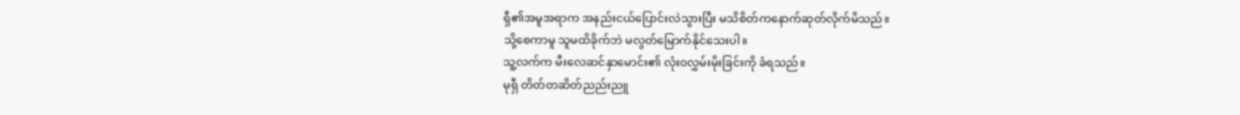ရှီ၏အမူအရာက အနည်းငယ်ပြောင်းလဲသွားပြီး မသိစိတ်ကနောက်ဆုတ်လိုက်မိသည်။
သို့စေကာမူ သူမထိခိုက်ဘဲ မလွတ်မြောက်နိုင်သေးပါ။
သူ့လက်က မီးလေဆင်နှာမောင်း၏ လုံး၀လွှမ်းမိုးခြင်းကို ခံရသည်။
မုရှီ တိတ်တဆိတ်ညည်းညူ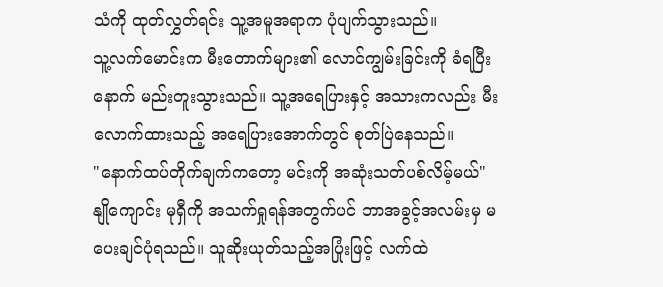သံကို ထုတ်လွှတ်ရင်း သူ့အမူအရာက ပုံပျက်သွားသည်။
သူ့လက်မောင်းက မီးတောက်များ၏ လောင်ကျွမ်းခြင်းကို ခံရပြီးနောက် မည်းတူးသွားသည်။ သူ့အရေပြားနှင့် အသားကလည်း မီးလောက်ထားသည့် အရေပြားအောက်တွင် စုတ်ပြဲနေသည်။
"နောက်ထပ်တိုက်ချက်ကတော့ မင်းကို အဆုံးသတ်ပစ်လိမ့်မယ်" နျိုကျောင်း မုရှီကို အသက်ရှုရန်အတွက်ပင် ဘာအခွင့်အလမ်းမှ မပေးချင်ပုံရသည်။ သူဆိုးယုတ်သည့်အပြုံးဖြင့် လက်ထဲ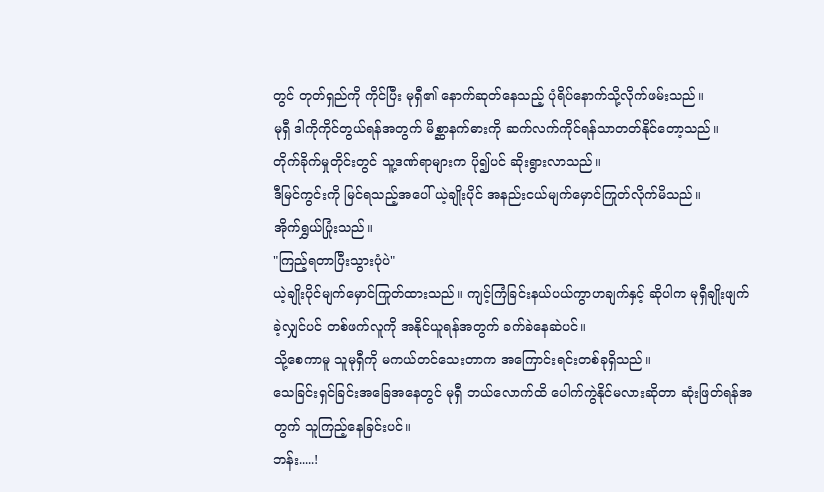တွင် တုတ်ရှည်ကို ကိုင်ပြီး မုရှီ၏ နောက်ဆုတ်နေသည့် ပုံရိပ်နောက်သို့လိုက်ဖမ်းသည်။
မုရှီ ဒါကိုကိုင်တွယ်ရန်အတွက် မိစ္ဆာနက်ဓားကို ဆက်လက်ကိုင်ရန်သာတတ်နိုင်တော့သည်။
တိုက်ခိုက်မှုတိုင်းတွင် သူ့ဒဏ်ရာများက ပို၍ပင် ဆိုးရွားလာသည်။
ဒီမြင်ကွင်းကို မြင်ရသည့်အပေါ် ယဲ့ချိုးပိုင် အနည်းငယ်မျက်မှောင်ကြုတ်လိုက်မိသည်။
အိုက်ရွှယ်ပြုံးသည်။
"ကြည့်ရတာပြီးသွားပုံပဲ"
ယဲ့ချိုးပိုင်မျက်မှောင်ကြုတ်ထားသည်။ ကျင့်ကြံခြင်းနယ်ပယ်ကွာဟချက်နှင့် ဆိုပါက မုရှီချိုးဖျက်ခဲ့လျှင်ပင် တစ်ဖက်လူကို အနိုင်ယူရန်အတွက် ခက်ခဲနေဆဲပင်။
သို့စေကာမူ သူမုရှီကို မကယ်တင်သေးတာက အကြောင်းရင်းတစ်ခုရှိသည်။
သေခြင်းရှင်ခြင်းအခြေအနေတွင် မုရှီ ဘယ်လောက်ထိ ပေါက်ကွဲနိုင်မလားဆိုတာ ဆုံးဖြတ်ရန်အတွက် သူကြည့်နေခြင်းပင်။
ဘန်း.....!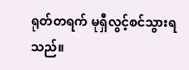ရုတ်တရက် မုရှီလွင့်စင်သွားရသည်။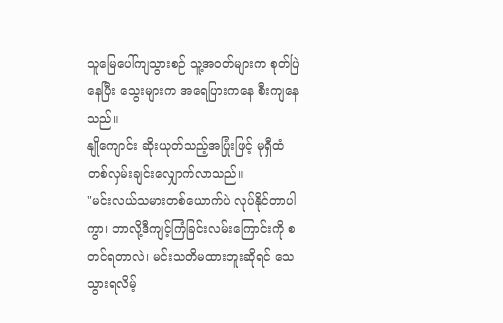သူမြေပေါ်ကျသွားစဉ် သူ့အ၀တ်များက စုတ်ပြဲနေပြီး သွေးများက အရေပြားကနေ စီးကျနေသည်။
နျိုကျောင်း ဆိုးယုတ်သည့်အပြုံးဖြင့် မုရှီထံ တစ်လှမ်းချင်းလျှောက်လာသည်။
"မင်းလယ်သမားတစ်ယောက်ပဲ လုပ်နိုင်တာပါကွာ၊ ဘာလို့ဒီကျင့်ကြံခြင်းလမ်းကြောင်းကို စတင်ရတာလဲ၊ မင်းသတိမထားဘူးဆိုရင် သေသွားရလိမ့်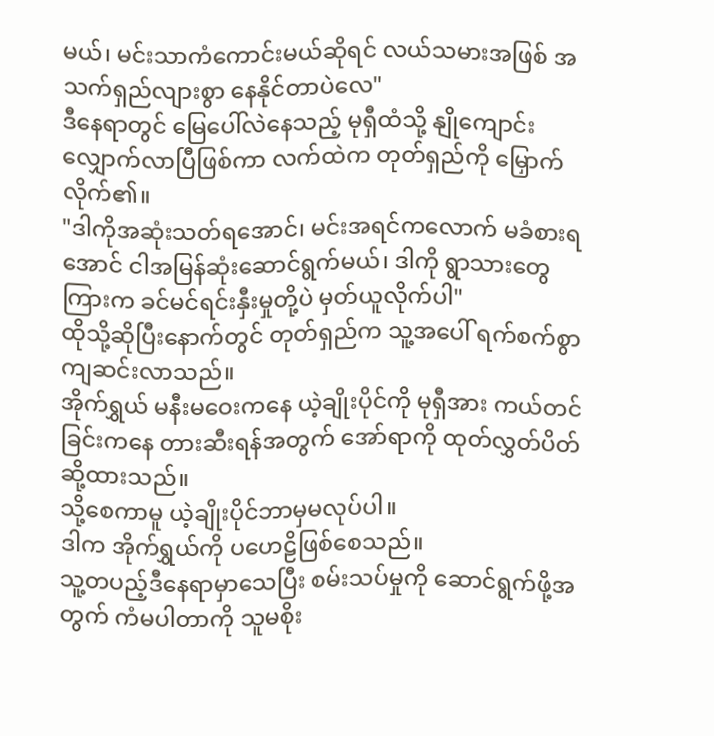မယ်၊ မင်းသာကံကောင်းမယ်ဆိုရင် လယ်သမားအဖြစ် အသက်ရှည်လျားစွာ နေနိုင်တာပဲလေ"
ဒီနေရာတွင် မြေပေါ်လဲနေသည့် မုရှီထံသို့ နျိုကျောင်း လျှောက်လာပြီဖြစ်ကာ လက်ထဲက တုတ်ရှည်ကို မြှောက်လိုက်၏။
"ဒါကိုအဆုံးသတ်ရအောင်၊ မင်းအရင်ကလောက် မခံစားရအောင် ငါအမြန်ဆုံးဆောင်ရွက်မယ်၊ ဒါကို ရွာသားတွေကြားက ခင်မင်ရင်းနှီးမှုတို့ပဲ မှတ်ယူလိုက်ပါ"
ထိုသို့ဆိုပြီးနောက်တွင် တုတ်ရှည်က သူ့အပေါ် ရက်စက်စွာကျဆင်းလာသည်။
အိုက်ရွှယ် မနီးမဝေးကနေ ယဲ့ချိုးပိုင်ကို မုရှီအား ကယ်တင်ခြင်းကနေ တားဆီးရန်အတွက် အော်ရာကို ထုတ်လွှတ်ပိတ်ဆို့ထားသည်။
သို့စေကာမူ ယဲ့ချိုးပိုင်ဘာမှမလုပ်ပါ။
ဒါက အိုက်ရွှယ်ကို ပဟေဠိဖြစ်စေသည်။
သူ့တပည့်ဒီနေရာမှာသေပြီး စမ်းသပ်မှုကို ဆောင်ရွက်ဖို့အတွက် ကံမပါတာကို သူမစိုး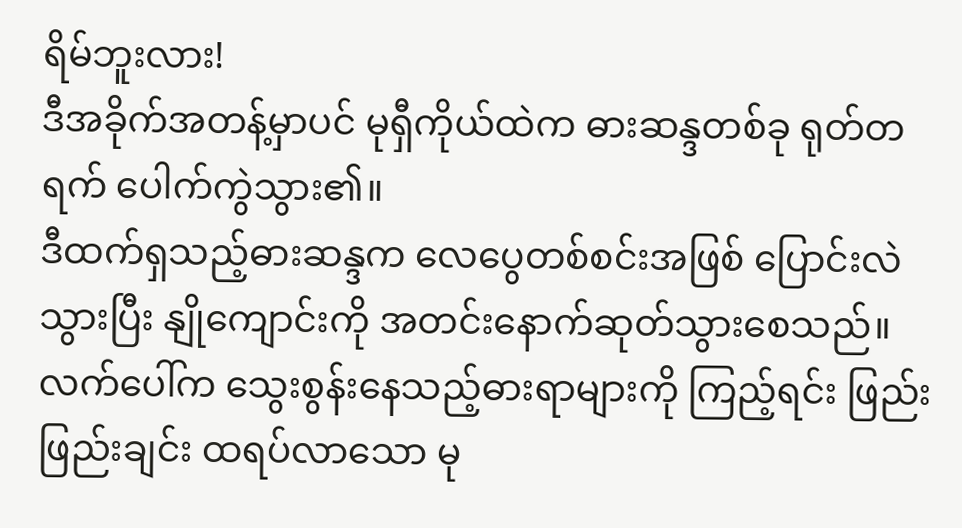ရိမ်ဘူးလား!
ဒီအခိုက်အတန့်မှာပင် မုရှီကိုယ်ထဲက ဓားဆန္ဒတစ်ခု ရုတ်တရက် ပေါက်ကွဲသွား၏။
ဒီထက်ရှသည့်ဓားဆန္ဒက လေပွေတစ်စင်းအဖြစ် ပြောင်းလဲသွားပြီး နျိုကျောင်းကို အတင်းနောက်ဆုတ်သွားစေသည်။
လက်ပေါ်က သွေးစွန်းနေသည့်ဓားရာများကို ကြည့်ရင်း ဖြည်းဖြည်းချင်း ထရပ်လာသော မု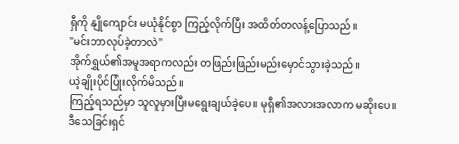ရှီကို နျိုကျောင်း မယုံနိုင်စွာ ကြည့်လိုက်ပြီး အထိတ်တလန့်ပြောသည်။
"မင်းဘာလုပ်ခဲ့တာလဲ"
အိုက်ရွှယ်၏အမူအရာကလည်း တဖြည်းဖြည်းမည်းမှောင်သွားခဲ့သည်။
ယဲ့ချိုးပိုင်ပြုံးလိုက်မိသည်။
ကြည့်ရသည်မှာ သူလူမှားပြီးမရွေးချယ်ခဲ့ပေ။ မုရှီ၏အလားအလာက မဆိုးပေ။
ဒီသေခြင်းရှင်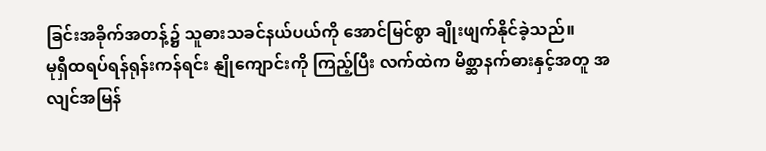ခြင်းအခိုက်အတန့်၌ သူဓားသခင်နယ်ပယ်ကို အောင်မြင်စွာ ချိုးဖျက်နိုင်ခဲ့သည်။
မုရှီထရပ်ရန်ရုန်းကန်ရင်း နျိုကျောင်းကို ကြည့်ပြီး လက်ထဲက မိစ္ဆာနက်ဓားနှင့်အတူ အလျင်အမြန်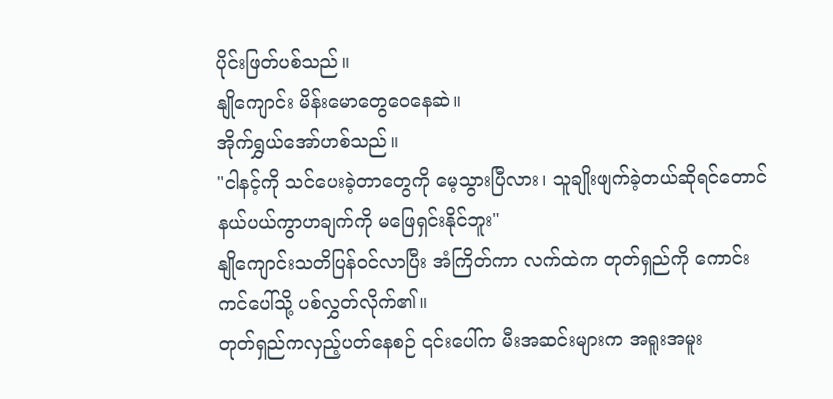ပိုင်းဖြတ်ပစ်သည်။
နျိုကျောင်း မိန်းမောတွေဝေနေဆဲ။
အိုက်ရွှယ်အော်ဟစ်သည်။
"ငါနင့်ကို သင်ပေးခဲ့တာတွေကို မေ့သွားပြီလား၊ သူချိုးဖျက်ခဲ့တယ်ဆိုရင်တောင် နယ်ပယ်ကွာဟချက်ကို မဖြေရှင်းနိုင်ဘူး"
နျိုကျောင်းသတိပြန်၀င်လာပြီး အံကြိတ်ကာ လက်ထဲက တုတ်ရှည်ကို ကောင်းကင်ပေါ်သို့ ပစ်လွှတ်လိုက်၏။
တုတ်ရှည်ကလှည့်ပတ်နေစဉ် ၎င်းပေါ်က မီးအဆင်းများက အရူးအမူး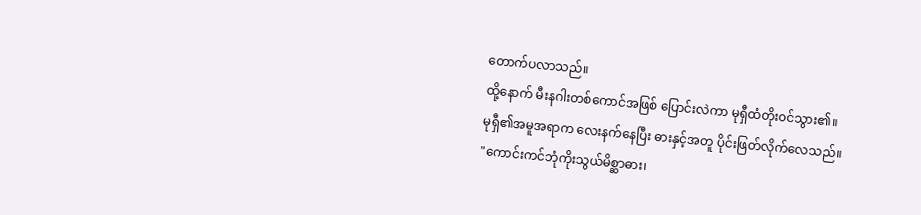တောက်ပလာသည်။
ထို့နောက် မီးနဂါးတစ်ကောင်အဖြစ် ပြောင်းလဲကာ မုရှီထံတိုး၀င်သွား၏။
မုရှီ၏အမူအရာက လေးနက်နေပြီး ဓားနှင့်အတူ ပိုင်းဖြတ်လိုက်လေသည်။
"ကောင်းကင်ဘုံကိုးသွယ်မိစ္ဆာဓား၊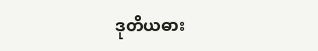ဒုတိယဓား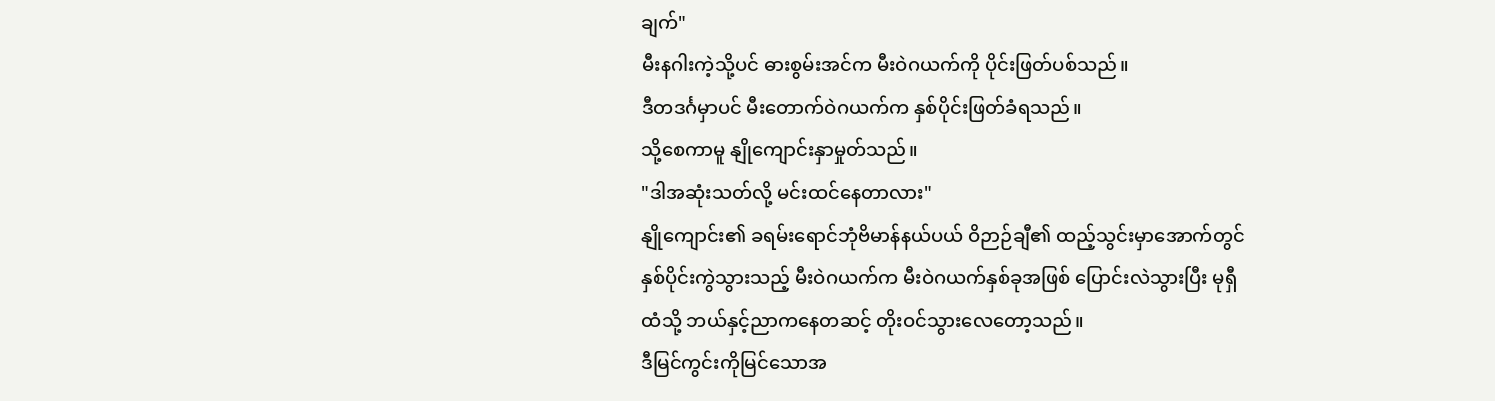ချက်"
မီးနဂါးကဲ့သို့ပင် ဓားစွမ်းအင်က မီးဝဲဂယက်ကို ပိုင်းဖြတ်ပစ်သည်။
ဒီတဒင်္ဂမှာပင် မီးတောက်ဝဲဂယက်က နှစ်ပိုင်းဖြတ်ခံရသည်။
သို့စေကာမူ နျိုကျောင်းနှာမှုတ်သည်။
"ဒါအဆုံးသတ်လို့ မင်းထင်နေတာလား"
နျိုကျောင်း၏ ခရမ်းရောင်ဘုံဗိမာန်နယ်ပယ် ဝိဉာဉ်ချီ၏ ထည့်သွင်းမှာအောက်တွင် နှစ်ပိုင်းကွဲသွားသည့် မီးဝဲဂယက်က မီးဝဲဂယက်နှစ်ခုအဖြစ် ပြောင်းလဲသွားပြီး မုရှီထံသို့ ဘယ်နှင့်ညာကနေတဆင့် တိုးဝင်သွားလေတော့သည်။
ဒီမြင်ကွင်းကိုမြင်သောအ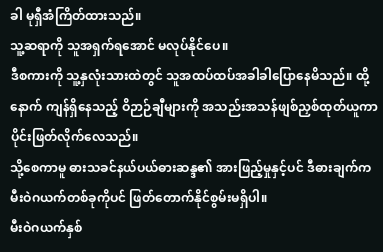ခါ မုရှီအံကြိတ်ထားသည်။
သူ့ဆရာကို သူအရှက်ရအောင် မလုပ်နိုင်ပေ။
ဒီစကားကို သူ့နှလုံးသားထဲတွင် သူအထပ်ထပ်အခါခါပြောနေမိသည်။ ထို့နောက် ကျန်ရှိနေသည့် ဝိဉာဉ်ချီများကို အသည်းအသန်ဖျစ်ညှစ်ထုတ်ယူကာ ပိုင်းဖြတ်လိုက်လေသည်။
သို့စေကာမူ ဓားသခင်နယ်ပယ်ဓားဆန္ဒ၏ အားဖြည့်မှုနှင့်ပင် ဒီဓားချက်က မီးဝဲဂယက်တစ်ခုကိုပင် ဖြတ်တောက်နိုင်စွမ်းမရှိပါ။
မီးဝဲဂယက်နှစ်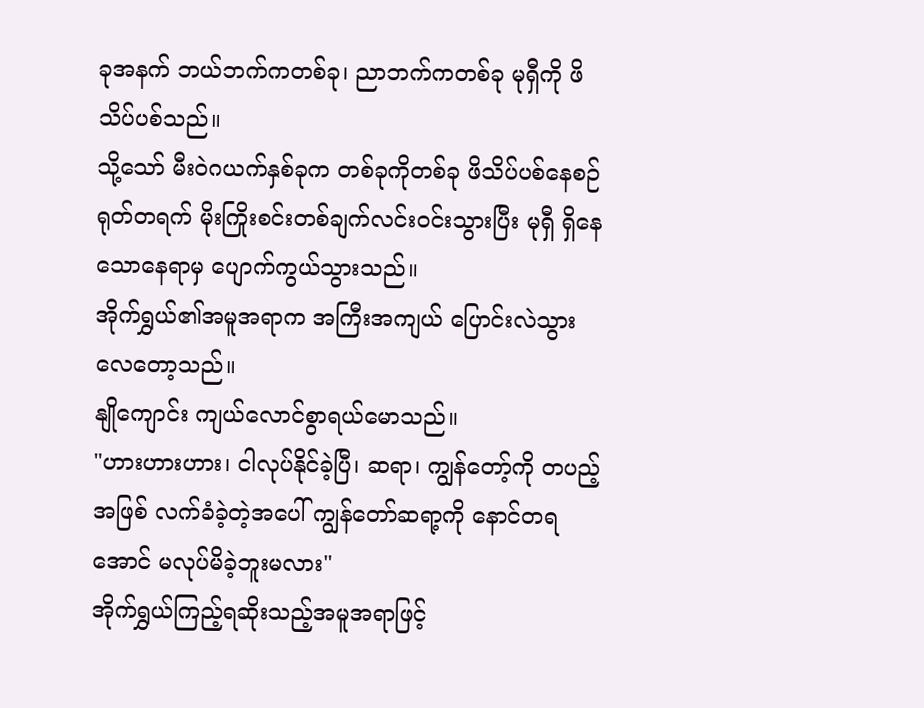ခုအနက် ဘယ်ဘက်ကတစ်ခု၊ ညာဘက်ကတစ်ခု မုရှီကို ဖိသိပ်ပစ်သည်။
သို့သော် မီးဝဲဂယက်နှစ်ခုက တစ်ခုကိုတစ်ခု ဖိသိပ်ပစ်နေစဉ် ရုတ်တရက် မိုးကြိုးစင်းတစ်ချက်လင်း၀င်းသွားပြီး မုရှီ ရှိနေသောနေရာမှ ပျောက်ကွယ်သွားသည်။
အိုက်ရွှယ်၏အမူအရာက အကြီးအကျယ် ပြောင်းလဲသွားလေတော့သည်။
နျိုကျောင်း ကျယ်လောင်စွာရယ်မောသည်။
"ဟားဟားဟား၊ ငါလုပ်နိုင်ခဲ့ပြီ၊ ဆရာ၊ ကျွန်တော့်ကို တပည့်အဖြစ် လက်ခံခဲ့တဲ့အပေါ် ကျွန်တော်ဆရာ့ကို နောင်တရအောင် မလုပ်မိခဲ့ဘူးမလား"
အိုက်ရွှယ်ကြည့်ရဆိုးသည့်အမူအရာဖြင့်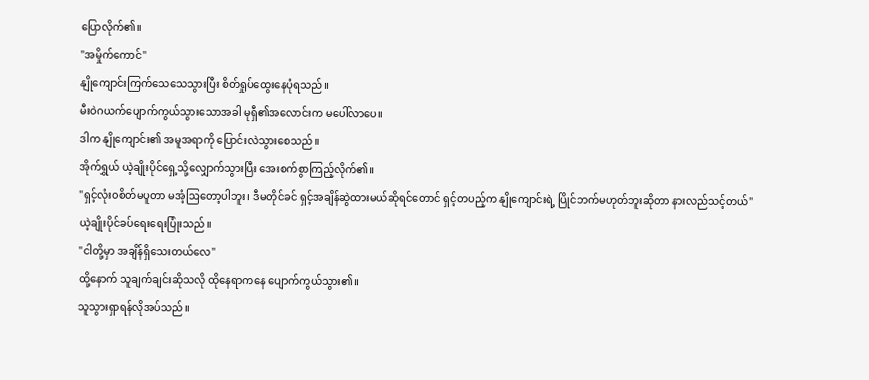ပြောလိုက်၏။
"အမှိုက်ကောင်"
နျိုကျောင်းကြက်သေသေသွားပြီး စိတ်ရှုပ်ထွေးနေပုံရသည်။
မီးဝဲဂယက်ပျောက်ကွယ်သွားသောအခါ မုရှီ၏အလောင်းက မပေါ်လာပေ။
ဒါက နျိုကျောင်း၏ အမူအရာကို ပြောင်းလဲသွားစေသည်။
အိုက်ရွှယ် ယဲ့ချိုးပိုင်ရှေ့သို့လျှောက်သွားပြီး အေးစက်စွာကြည့်လိုက်၏။
"ရှင့်လုံး၀စိတ်မပူတာ မအံ့ဩတော့ပါဘူး၊ ဒီမတိုင်ခင် ရှင့်အချိန်ဆွဲထားမယ်ဆိုရင်တောင် ရှင့်တပည့်က နျိုကျောင်းရဲ့ ပြိုင်ဘက်မဟုတ်ဘူးဆိုတာ နားလည်သင့်တယ်"
ယဲ့ချိုးပိုင်ခပ်ရေးရေးပြုံးသည်။
"ငါတို့မှာ အချိန်ရှိသေးတယ်လေ"
ထို့နောက် သူချက်ချင်းဆိုသလို ထိုနေရာကနေ ပျောက်ကွယ်သွား၏။
သူသွားရှာရန်လိုအပ်သည်။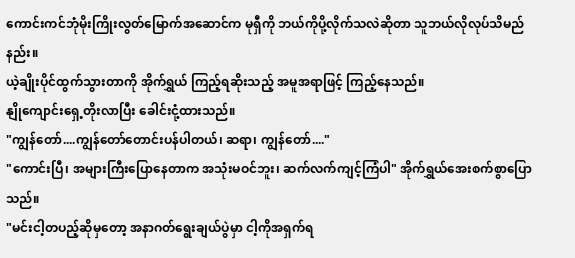ကောင်းကင်ဘုံမိုးကြိုးလွတ်မြောက်အဆောင်က မုရှီကို ဘယ်ကိုပို့လိုက်သလဲဆိုတာ သူဘယ်လိုလုပ်သိမည်နည်း။
ယဲ့ချိုးပိုင်ထွက်သွားတာကို အိုက်ရွှယ် ကြည့်ရဆိုးသည့် အမူအရာဖြင့် ကြည့်နေသည်။
နျိုကျောင်းရှေ့တိုးလာပြီး ခေါင်းငုံ့ထားသည်။
"ကျွန်တော်....ကျွန်တော်တောင်းပန်ပါတယ်၊ ဆရာ၊ ကျွန်တော်...."
"ကောင်းပြီ၊ အများကြီးပြောနေတာက အသုံးမဝင်ဘူး၊ ဆက်လက်ကျင့်ကြံပါ" အိုက်ရွှယ်အေးစက်စွာပြောသည်။
"မင်းငါ့တပည့်ဆိုမှတော့ အနာဂတ်ရွေးချယ်ပွဲမှာ ငါ့ကိုအရှက်ရ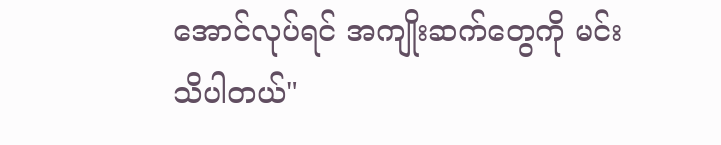အောင်လုပ်ရင် အကျိုးဆက်တွေကို မင်းသိပါတယ်"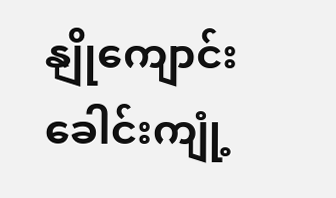နျိုကျောင်းခေါင်းကျုံ့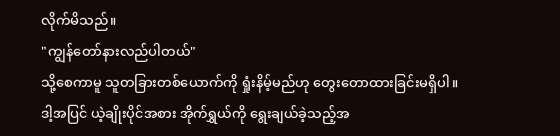လိုက်မိသည်။
"ကျွန်တော်နားလည်ပါတယ်"
သို့စေကာမူ သူတခြားတစ်ယောက်ကို ရှုံးနိမ့်မည်ဟု တွေးတောထားခြင်းမရှိပါ။
ဒါ့အပြင် ယဲ့ချိုးပိုင်အစား အိုက်ရွှယ်ကို ရွေးချယ်ခဲ့သည့်အ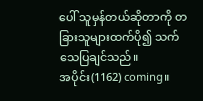ပေါ် သူမှန်တယ်ဆိုတာကို တခြားသူများထက်ပို၍ သက်သေပြချင်သည်။
အပိုင်း(1162) coming။